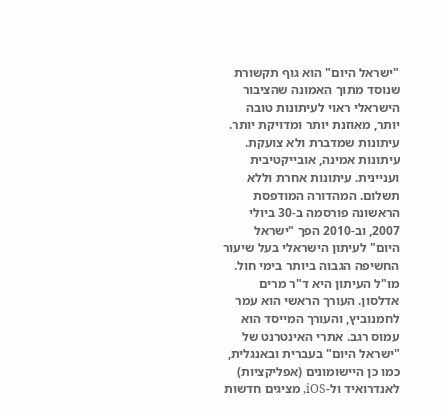"ישראל היום" הוא גוף תקשורת שנוסד מתוך האמונה שהציבור הישראלי ראוי לעיתונות טובה יותר, מאוזנת יותר ומדויקת יותר. עיתונות שמדברת ולא צועקת. עיתונות אמינה, אובייקטיבית ועניינית. עיתונות אחרת וללא תשלום. המהדורה המודפסת הראשונה פורסמה ב-30 ביולי 2007, וב-2010 הפך "ישראל היום" לעיתון הישראלי בעל שיעור החשיפה הגבוה ביותר בימי חול. מו"ל העיתון היא ד"ר מרים אדלסון. העורך הראשי הוא עמר לחמנוביץ, והעורך המייסד הוא עמוס רגב. אתרי האינטרנט של "ישראל היום" בעברית ובאנגלית, כמו כן היישומונים (אפליקציות) לאנדרואיד ול-iOS, מציגים חדשות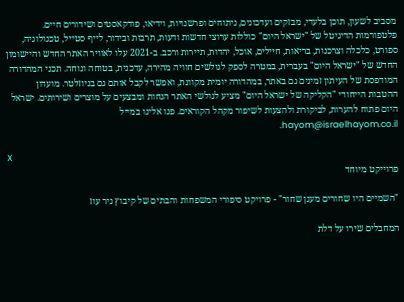מסביב לשעון, תוכן בלעדי, מבזקים ועדכונים, ניתוחים ופרשנויות, וידיאו, פודקאסטים ושידורים חיים. פלטפורמות הדיגיטל של "ישראל היום" כוללות ערוצי חדשות ודעות, תרבות ובידור, לייף סטייל, טכנולוגיה, ספורט, כלכלה וצרכנות, בריאות, חיילים, אוכל, יהדות, תיירות ורכב. ב-2021 עלו לאוויר האתר החדש והיישומון החדש של "ישראל היום" בעברית, במטרה לספק לגולשים חוויה מהירה, עדכנית, בטוחה ונוחה. תכני המהדורה המודפסת של העיתון זמינים גם באתר, במהדורה יומית מקוונת, ואפשר לקבל אותם גם בניוזלטר. מועדון ההטבות הייחודי "הקליקה של ישראל היום" מציע לגולשי האתר הנחות ומבצעים על מוצרים ושירותים. ישראל היום פתוח להערות, לביקורת ולהצעות לשיפור מקהל הקוראים. פנו אלינו במייל hayom@israelhayom.co.il.

X
פרוייקט מיוחד

"השמיים היו שחורים מענן שחור" - פרויקט סיפורי המשפחות והבתים של קיבוץ ניר עוז

המחבלים שירו על דלת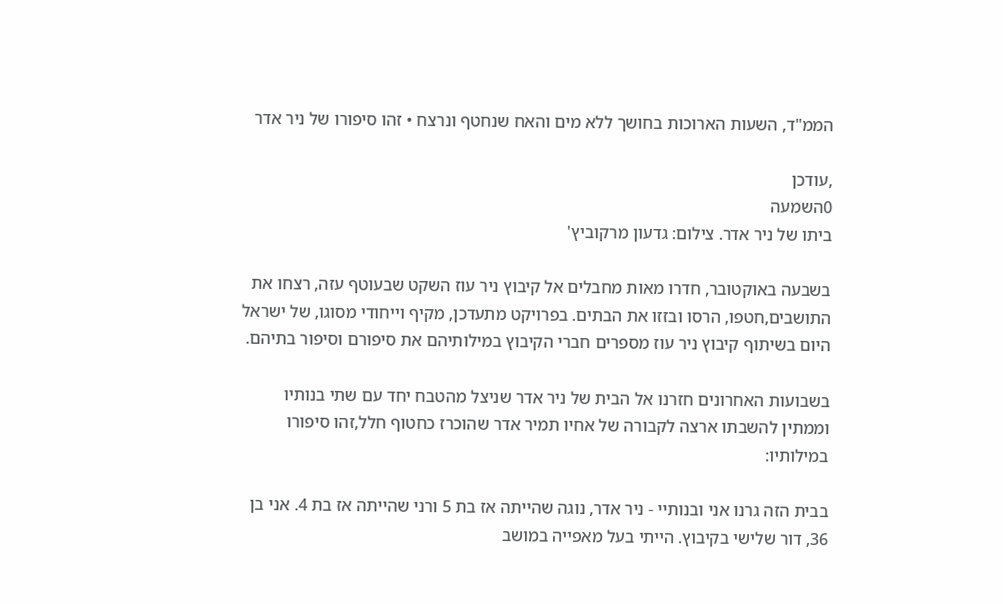הממ"ד, השעות הארוכות בחושך ללא מים והאח שנחטף ונרצח • זהו סיפורו של ניר אדר

,עודכן
0השמעה
ביתו של ניר אדר. צילום: גדעון מרקוביץ'

בשבעה באוקטובר, חדרו מאות מחבלים אל קיבוץ ניר עוז השקט שבעוטף עזה, רצחו את התושבים,חטפו, הרסו ובזזו את הבתים. בפרויקט מתעדכן, מקיף וייחודי מסוגו, של ישראל היום בשיתוף קיבוץ ניר עוז מספרים חברי הקיבוץ במילותיהם את סיפורם וסיפור בתיהם.

בשבועות האחרונים חזרנו אל הבית של ניר אדר שניצל מהטבח יחד עם שתי בנותיו וממתין להשבתו ארצה לקבורה של אחיו תמיר אדר שהוכרז כחטוף חלל,זהו סיפורו במילותיו:

בבית הזה גרנו אני ובנותיי - ניר אדר, נוגה שהייתה אז בת 5 ורני שהייתה אז בת 4. אני בן 36, דור שלישי בקיבוץ. הייתי בעל מאפייה במושב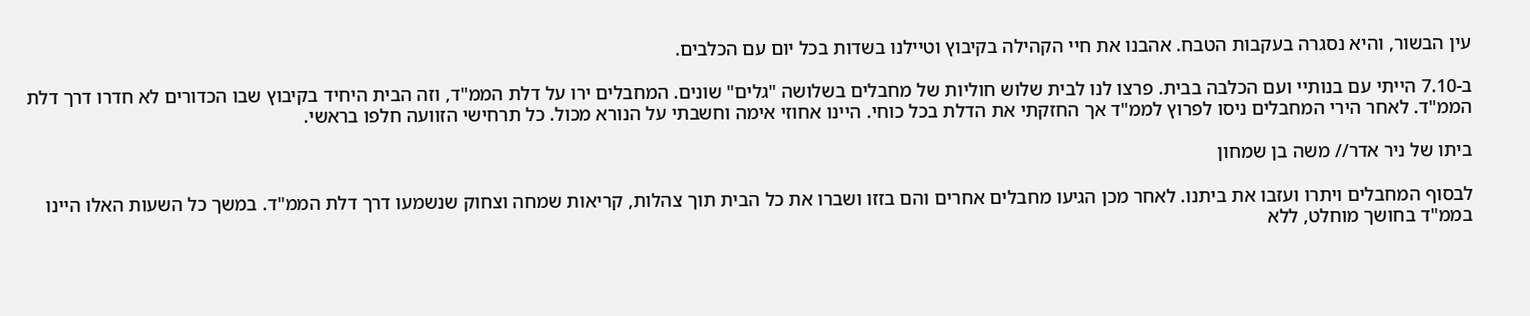עין הבשור, והיא נסגרה בעקבות הטבח. אהבנו את חיי הקהילה בקיבוץ וטיילנו בשדות בכל יום עם הכלבים.

ב-7.10 הייתי עם בנותיי ועם הכלבה בבית. פרצו לנו לבית שלוש חוליות של מחבלים בשלושה "גלים" שונים. המחבלים ירו על דלת הממ"ד, וזה הבית היחיד בקיבוץ שבו הכדורים לא חדרו דרך דלת הממ"ד. לאחר הירי המחבלים ניסו לפרוץ לממ"ד אך החזקתי את הדלת בכל כוחי. היינו אחוזי אימה וחשבתי על הנורא מכול. כל תרחישי הזוועה חלפו בראשי.

ביתו של ניר אדר// משה בן שמחון

לבסוף המחבלים ויתרו ועזבו את ביתנו. לאחר מכן הגיעו מחבלים אחרים והם בזזו ושברו את כל הבית תוך צהלות, קריאות שמחה וצחוק שנשמעו דרך דלת הממ"ד. במשך כל השעות האלו היינו בממ"ד בחושך מוחלט, ללא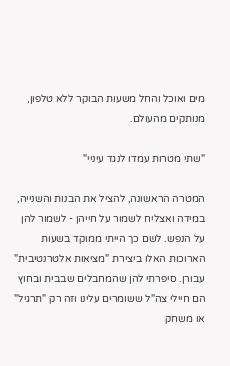מים ואוכל והחל משעות הבוקר ללא טלפון, מנותקים מהעולם.

"שתי מטרות עמדו לנגד עיניי"

המטרה הראשונה, להציל את הבנות והשנייה, במידה ואצליח לשמור על חייהן - לשמור להן על הנפש. לשם כך הייתי ממוקד בשעות הארוכות האלו ביצירת "מציאות אלטרנטיבית" עבורן. סיפרתי להן שהמחבלים שבבית ובחוץ הם חיילי צה"ל ששומרים עלינו וזה רק "תרגיל" או משחק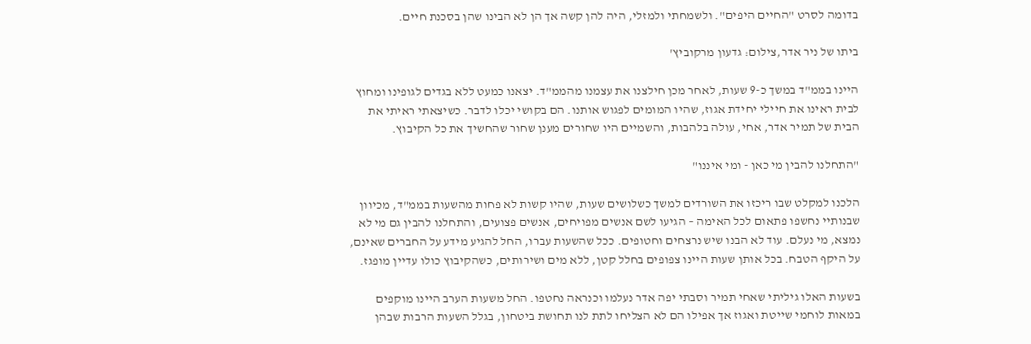בדומה לסרט "החיים היפים". ולשמחתי ולמזלי, היה להן קשה אך הן לא הבינו שהן בסכנת חיים.

ביתו של ניר אדר,צילום: גדעון מרקוביץ'

היינו בממ"ד במשך כ-9 שעות, לאחר מכן חילצנו את עצמנו מהממ"ד. יצאנו כמעט ללא בגדים לגופינו ומחוץ לבית ראינו את חיילי יחידת אגוז, שהיו המומים לפגוש אותנו. הם בקושי יכלו לדבר. כשיצאתי ראיתי את הבית של תמיר אדר, אחי, עולה בלהבות, והשמיים היו שחורים מענן שחור שהחשיך את כל הקיבוץ.

"התחלנו להבין מי כאן - ומי איננו"

הלכנו למקלט שבו ריכזו את השורדים למשך כשלושים שעות, שהיו קשות לא פחות מהשעות בממ"ד, מכיוון שבנותיי נחשפו פתאום לכל האימה – הגיעו לשם אנשים מפויחים, אנשים פצועים, והתחלנו להבין גם מי לא נמצא, מי נעלם. עוד לא הבנו שיש נרצחים וחטופים. ככל שהשעות עברו, החל להגיע מידע על החברים שאינם, על היקף הטבח. בכל אותן שעות היינו צפופים בחלל קטן, ללא מים ושירותים, כשהקיבוץ כולו עדיין מופגז.

בשעות האלו גיליתי שאחי תמיר וסבתי יפה אדר נעלמו וכנראה נחטפו. החל משעות הערב היינו מוקפים במאות לוחמי שייטת ואגוז אך אפילו הם לא הצליחו לתת לנו תחושת ביטחון, בגלל השעות הרבות שבהן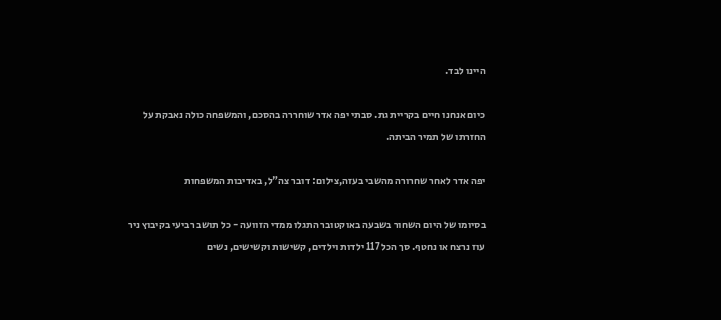היינו לבד.

כיום אנחנו חיים בקריית גת. סבתי יפה אדר שוחררה בהסכם, והמשפחה כולה נאבקת על החזרתו של תמיר הביתה.

יפה אדר לאחר שחרורה מהשבי בעזה,צילום: דובר צה"ל, באדיבות המשפחות

בסיומו של היום השחור בשבעה באוקטובר התגלו ממדי הזוועה - כל תושב רביעי בקיבוץ ניר עוז נרצח או נחטף. סך הכל 117 ילדות וילדים, קשישות וקשישים, נשים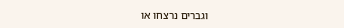וגברים נרצחו או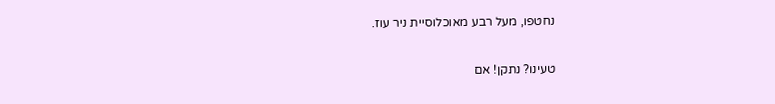נחטפו, מעל רבע מאוכלוסיית ניר עוז.

טעינו? נתקן! אם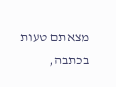מצאתם טעות בכתבה,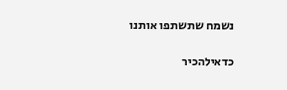נשמח שתשתפו אותנו

כדאילהכיר